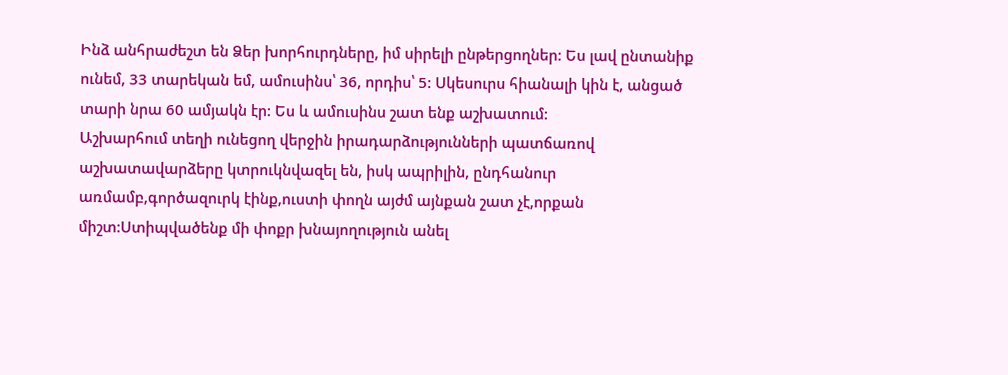Ինձ անհրաժեշտ են Ձեր խորհուրդները, իմ սիրելի ընթերցողներ: Ես լավ ընտանիք ունեմ, 33 տարեկան եմ, ամուսինս՝ 36, որդիս՝ 5: Սկեսուրս հիանալի կին է, անցած տարի նրա 60 ամյակն էր: Ես և ամուսինս շատ ենք աշխատում:
Աշխարհում տեղի ունեցող վերջին իրադարձությունների պատճառով աշխատավարձերը կտրուկնվազել են, իսկ ապրիլին, ընդհանուր առմամբ,գործազուրկ էինք,ուստի փողն այժմ այնքան շատ չէ,որքան միշտ:Ստիպվածենք մի փոքր խնայողություն անել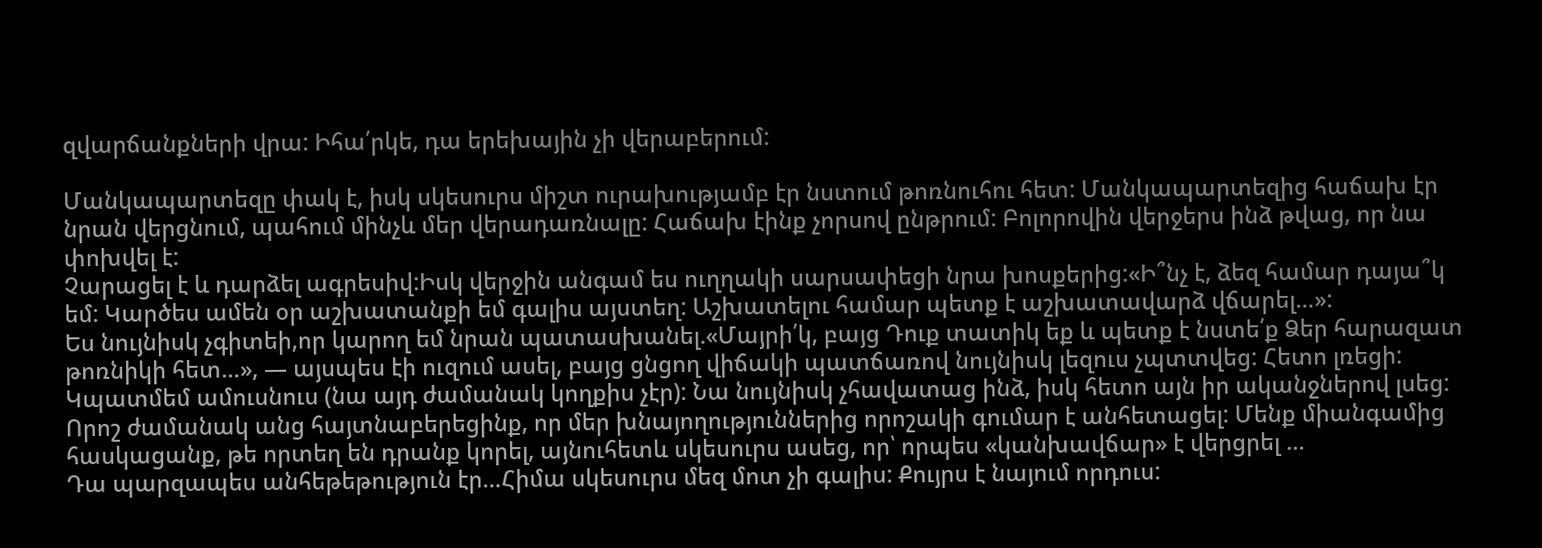զվարճանքների վրա: Իհա՛րկե, դա երեխային չի վերաբերում:

Մանկապարտեզը փակ է, իսկ սկեսուրս միշտ ուրախությամբ էր նստում թոռնուհու հետ: Մանկապարտեզից հաճախ էր նրան վերցնում, պահում մինչև մեր վերադառնալը: Հաճախ էինք չորսով ընթրում: Բոլորովին վերջերս ինձ թվաց, որ նա փոխվել է:
Չարացել է և դարձել ագրեսիվ:Իսկ վերջին անգամ ես ուղղակի սարսափեցի նրա խոսքերից:«Ի՞նչ է, ձեզ համար դայա՞կ եմ: Կարծես ամեն օր աշխատանքի եմ գալիս այստեղ: Աշխատելու համար պետք է աշխատավարձ վճարել…»:
Ես նույնիսկ չգիտեի,որ կարող եմ նրան պատասխանել.«Մայրի՛կ, բայց Դուք տատիկ եք և պետք է նստե՛ք Ձեր հարազատ թոռնիկի հետ…», — այսպես էի ուզում ասել, բայց ցնցող վիճակի պատճառով նույնիսկ լեզուս չպտտվեց: Հետո լռեցի:
Կպատմեմ ամուսնուս (նա այդ ժամանակ կողքիս չէր): Նա նույնիսկ չհավատաց ինձ, իսկ հետո այն իր ականջներով լսեց: Որոշ ժամանակ անց հայտնաբերեցինք, որ մեր խնայողություններից որոշակի գումար է անհետացել: Մենք միանգամից հասկացանք, թե որտեղ են դրանք կորել, այնուհետև սկեսուրս ասեց, որ՝ որպես «կանխավճար» է վերցրել …
Դա պարզապես անհեթեթություն էր…Հիմա սկեսուրս մեզ մոտ չի գալիս: Քույրս է նայում որդուս: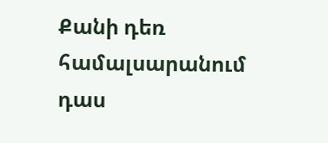Քանի դեռ համալսարանում դաս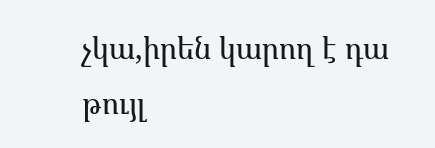չկա,իրեն կարող է դա թույլ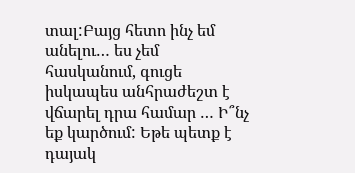տալ:Բայց հետո ինչ եմ անելու… ես չեմ հասկանում, գուցե իսկապես անհրաժեշտ է վճարել դրա համար … Ի՞նչ եք կարծում: Եթե պետք է դայակ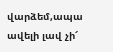վարձեմ,ապա ավելի լավ չի՜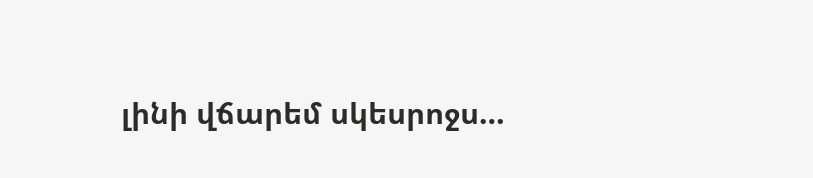լինի վճարեմ սկեսրոջս…